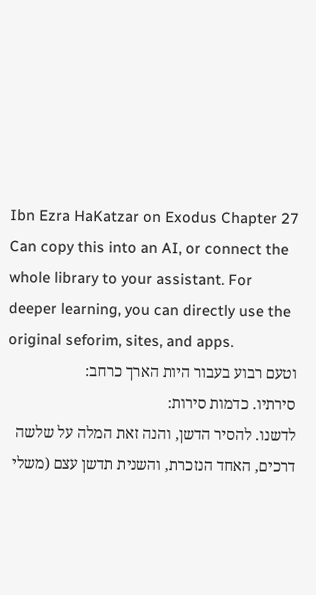Ibn Ezra HaKatzar on Exodus Chapter 27
Can copy this into an AI, or connect the whole library to your assistant. For deeper learning, you can directly use the original seforim, sites, and apps.
וטעם רבוע בעבור היות הארך כרחב:
סירתיו. כדמות סירות:
לדשנו. להסיר הדשן, והנה זאת המלה על שלשה דרכים, האחד הנזכרת, והשנית תדשן עצם (משלי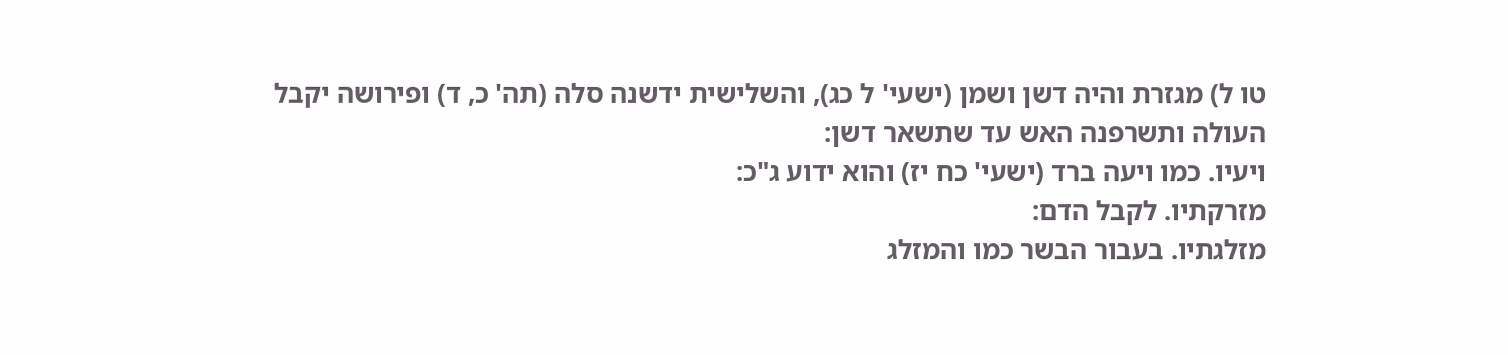טו ל) מגזרת והיה דשן ושמן (ישעי' ל כג), והשלישית ידשנה סלה (תה' כ, ד) ופירושה יקבל העולה ותשרפנה האש עד שתשאר דשן:
ויעיו. כמו ויעה ברד (ישעי' כח יז) והוא ידוע ג"כ:
מזרקתיו. לקבל הדם:
מזלגתיו. בעבור הבשר כמו והמזלג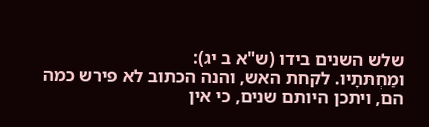שלש השנים בידו (ש"א ב יג):
ומַחְתּתָיו. לקחת האש, והנה הכתוב לא פירש כמה הם, ויתכן היותם שנים, כי אין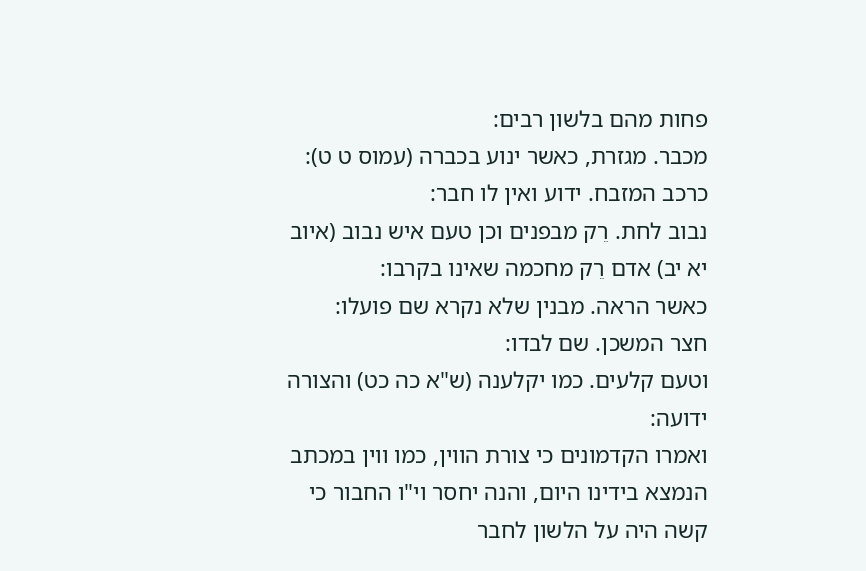פחות מהם בלשון רבים:
מכבר. מגזרת, כאשר ינוע בכברה (עמוס ט ט):
כרכב המזבח. ידוע ואין לו חבר:
נבוב לחת. רֵק מבפנים וכן טעם איש נבוב (איוב יא יב) אדם רֵק מחכמה שאינו בקרבו:
כאשר הראה. מבנין שלא נקרא שם פועלו:
חצר המשכן. שם לבדו:
וטעם קלעים. כמו יקלענה (ש"א כה כט) והצורה ידועה:
ואמרו הקדמונים כי צורת הווין, כמו ווין במכתב הנמצא בידינו היום, והנה יחסר וי"ו החבור כי קשה היה על הלשון לחבר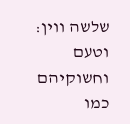שלשה ווין:
וטעם וחשוקיהם כמו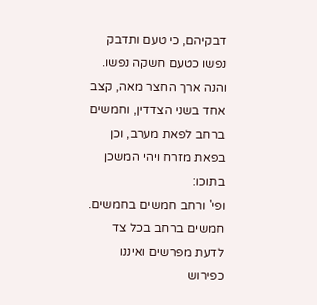דבקיהם, כי טעם ותדבק נפשו כטעם חשקה נפשו.
והנה ארך החצר מאה, קצב אחד בשני הצדדין, וחמשים ברחב לפאת מערב, וכן בפאת מזרח ויהי המשכן בתוכו:
ופי' ורחב חמשים בחמשים. חמשים ברחב בכל צד לדעת מפרשים ואיננו כפירוש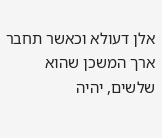אלן דעולא וכאשר תחבר ארך המשכן שהוא שלשים, יהיה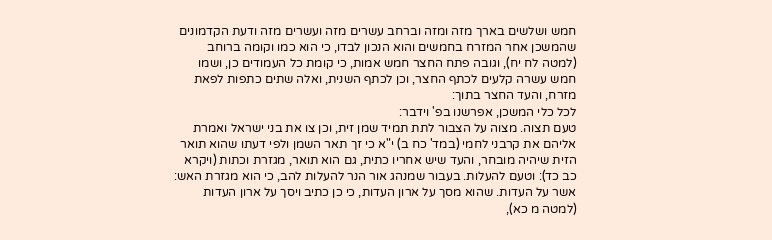חמש ושלשים בארך מזה ומזה וברחב עשרים מזה ועשרים מזה ודעת הקדמונים שהמשכן אחר המזרח בחמשים והוא הנכון לבדו, כי הוא כמו וקומה ברוחב (למטה לח יח), וגובה פתח החצר חמש אמות, כי קומת כל העמודים כן, ושמו חמש עשרה קלעים לכתף החצר, וכן לכתף השנית, ואלה שתים כתפות לפאת מזרח, והעד החצר בתוך:
לכל כלי המשכן, אפרשנו בפ' וידבר:
טעם תצוה. מצוה על הצבור לתת תמיד שמן זית, וכן צו את בני ישראל ואמרת אליהם את קרבני לחמי (במד' כח ב) י"א כי זך תאר השמן ולפי דעתו שהוא תואר הזית שיהיה מובחר, והעד שיש אחריו כתית, גם הוא תואר, מגזרת וכתות (ויקרא כב כד): וטעם להעלות. בעבור שמנהג אור הנר להעלות להב, כי הוא מגזרת האש:
אשר על העדות. שהוא מסך על ארון העדות, כי כן כתיב ויסך על ארון העדות (למטה מ כא),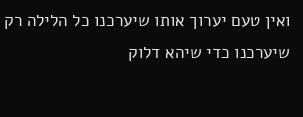ואין טעם יערוך אותו שיערכנו כל הלילה רק שיערכנו כדי שיהא דלוק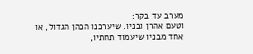מערב עד בקר:
וטעם אהרן ובניו. שיערכנו הכהן הגדול, או אחד מבניו שיעמוד תחתיו,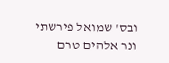ובס' שמואל פירשתי ונר אלהים טרם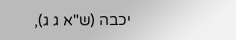יכבה (ש"א ג ג),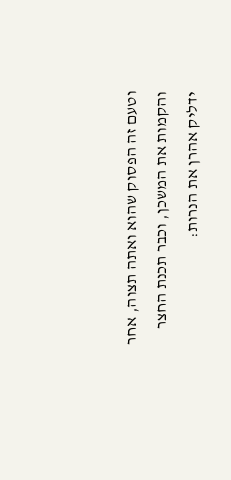וטעם זה הפסוק שהוא ואתה תצוה, אחר והקמות את המשכן, וכבר תכנת החצר ידליק אהרן את הנרות: